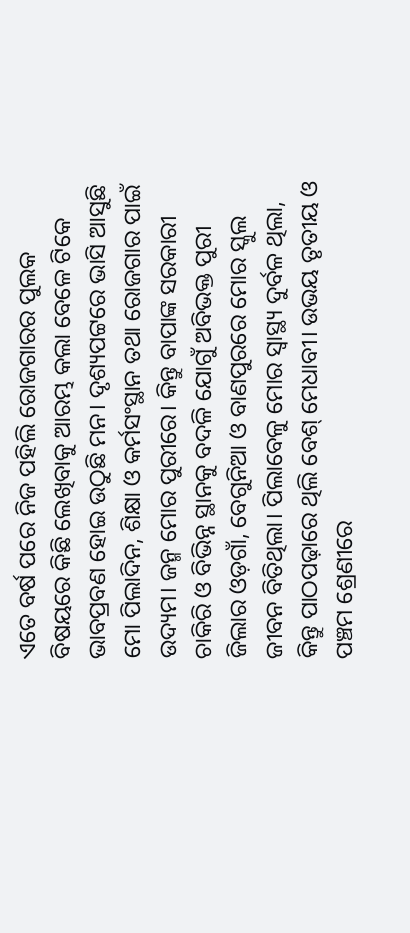ଏତେ ବର୍ଷ ପରେ ନିଜ ପହିଲି ରୋଜଗାରର ପୁଲକ ବିଷୟରେ କିଛି ଲେଖିବାକୁ ଆରମ୍ଭ କଲା ବେଳେ ଟିକେ ଭାବପ୍ରବଣ ହୋଇ ଉଠୁଛି ମନ। ଦୃଶ୍ୟପଟ୍ଟରେ ଭାସି ଆସୁଛି ମୋ ପିଲାଦିନ, ଶିକ୍ଷା ଓ କର୍ମସଂସ୍ଥାନ ତଥା ରୋଜଗାର ପାଇଁ ଉଦ୍ୟମ। ଜନ୍ମ ମୋର ପୁରୀରେ। କିନ୍ତୁ ବାପାଙ୍କ ସରକାରୀ ଚାକିରି ଓ ବିଭିନ୍ନ ସ୍ଥାନକୁ ବଦଳି ଯୋଗୁଁ ଅବିଭକ୍ତ ପୁରୀ ଜିଲାର ଓଡ଼ଗାଁ, ବେଗୁନିଆ ଓ ବାଣପୁରରେ ମୋର ସ୍କୁଲ ଜୀବନ ବିତିଥିଲା। ପିଲାବେଳୁ ମୋର ସ୍ବାସ୍ଥ୍ୟ ଦୁର୍ବଳ ଥିଲା, କିନ୍ତୁ ପାଠପଢ଼ାରେ ଥିଲି ବେଶ୍ ମେଧାବୀ। ଉଭୟ ତୃତୀୟ ଓ ପଞ୍ଚମ ଶ୍ରେଣୀରେ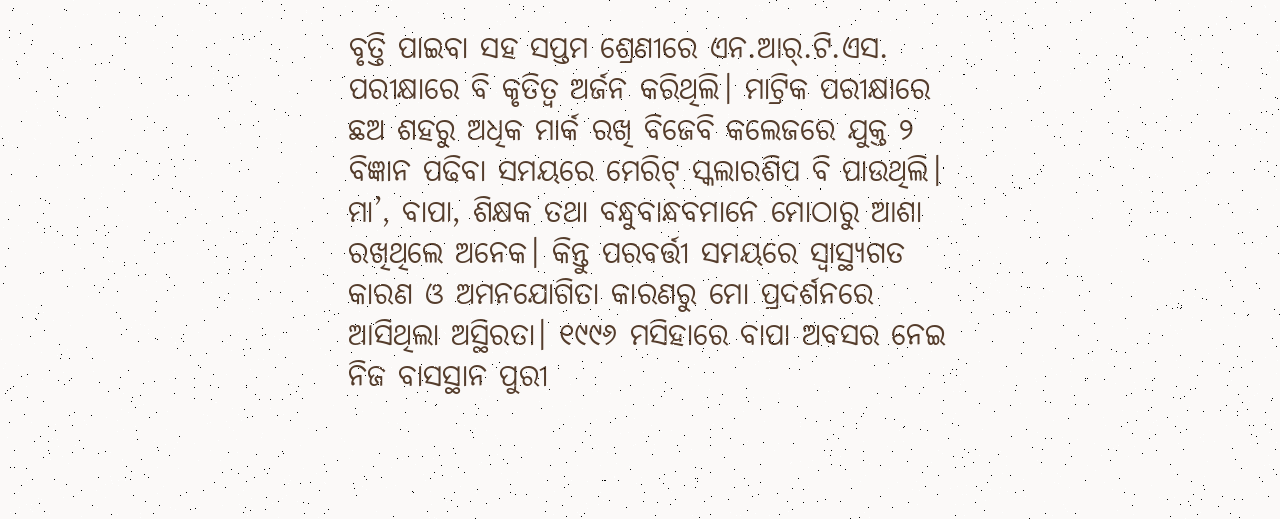ବୃତ୍ତି ପାଇବା ସହ ସପ୍ତମ ଶ୍ରେଣୀରେ ଏନ.ଆର୍.ଟି.ଏସ. ପରୀକ୍ଷାରେ ବି କୃତିତ୍ୱ ଅର୍ଜନ କରିଥିଲି। ମାଟ୍ରିକ ପରୀକ୍ଷାରେ ଛଅ ଶହରୁ ଅଧିକ ମାର୍କ ରଖି ବିଜେବି କଲେଜରେ ଯୁକ୍ତ ୨ ବିଜ୍ଞାନ ପଢିବା ସମୟରେ ମେରିଟ୍ ସ୍କଲାରଶିପ ବି ପାଉଥିଲି। ମା’, ବାପା, ଶିକ୍ଷକ ତଥା ବନ୍ଧୁବାନ୍ଧବମାନେ ମୋଠାରୁ ଆଶା ରଖିଥିଲେ ଅନେକ। କିନ୍ତୁ ପରବର୍ତ୍ତୀ ସମୟରେ ସ୍ବାସ୍ଥ୍ୟଗତ କାରଣ ଓ ଅମନଯୋଗିତା କାରଣରୁ ମୋ ପ୍ରଦର୍ଶନରେ ଆସିଥିଲା ଅସ୍ଥିରତା। ୧୯୯୬ ମସିହାରେ ବାପା ଅବସର ନେଇ ନିଜ ବାସସ୍ଥାନ ପୁରୀ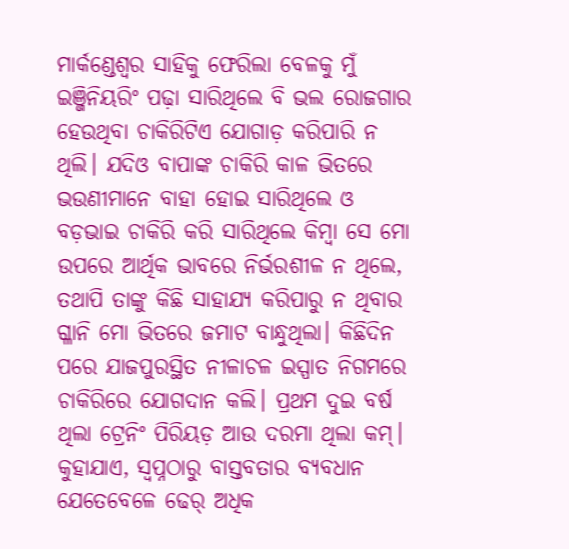ମାର୍କଣ୍ଡେଶ୍ୱର ସାହିକୁ ଫେରିଲା ବେଳକୁ ମୁଁ ଇଞ୍ଜିନିୟରିଂ ପଢ଼ା ସାରିଥିଲେ ବି ଭଲ ରୋଜଗାର ହେଉଥିବା ଚାକିରିଟିଏ ଯୋଗାଡ଼ କରିପାରି ନ ଥିଲି। ଯଦିଓ ବାପାଙ୍କ ଚାକିରି କାଳ ଭିତରେ ଭଉଣୀମାନେ ବାହା ହୋଇ ସାରିଥିଲେ ଓ ବଡ଼ଭାଇ ଚାକିରି କରି ସାରିଥିଲେ କିମ୍ବା ସେ ମୋ ଉପରେ ଆର୍ଥିକ ଭାବରେ ନିର୍ଭରଶୀଳ ନ ଥିଲେ, ତଥାପି ତାଙ୍କୁ କିଛି ସାହାଯ୍ୟ କରିପାରୁ ନ ଥିବାର ଗ୍ଳାନି ମୋ ଭିତରେ ଜମାଟ ବାନ୍ଧୁଥିଲା। କିଛିଦିନ ପରେ ଯାଜପୁରସ୍ଥିତ ନୀଳାଚଳ ଇସ୍ପାତ ନିଗମରେ ଚାକିରିରେ ଯୋଗଦାନ କଲି। ପ୍ରଥମ ଦୁଇ ବର୍ଷ ଥିଲା ଟ୍ରେନିଂ ପିରିୟଡ଼ ଆଉ ଦରମା ଥିଲା କମ୍।
କୁହାଯାଏ, ସ୍ବପ୍ନଠାରୁ ବାସ୍ତବତାର ବ୍ୟବଧାନ ଯେତେବେଳେ ଢେର୍ ଅଧିକ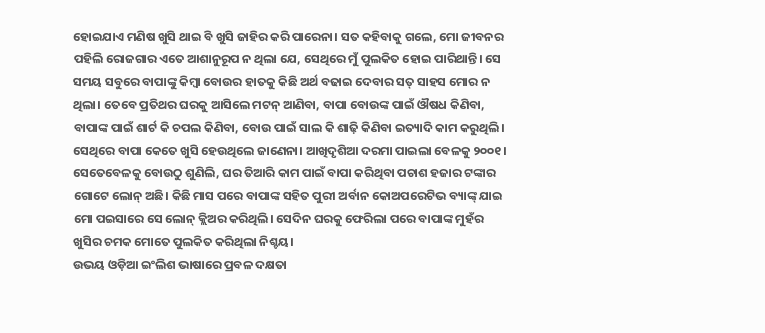ହୋଇଯାଏ ମଣିଷ ଖୁସି ଥାଇ ବି ଖୁସି ଜାହିର କରି ପାରେନା। ସତ କହିବାକୁ ଗଲେ, ମୋ ଜୀବନର ପହିଲି ରୋଜଗାର ଏତେ ଆଶାନୁରୂପ ନ ଥିଲା ଯେ, ସେଥିରେ ମୁଁ ପୁଲକିତ ହୋଇ ପାରିଥାନ୍ତି। ସେ ସମୟ ସବୁରେ ବାପାଙ୍କୁ କିମ୍ବା ବୋଉର ହାତକୁ କିଛି ଅର୍ଥ ବଢାଇ ଦେବାର ସତ୍ ସାହସ ମୋର ନ ଥିଲା। ତେବେ ପ୍ରତିଥର ଘରକୁ ଆସିଲେ ମଟନ୍ ଆଣିବା, ବାପା ବୋଉଙ୍କ ପାଇଁ ଔଷଧ କିଣିବା, ବାପାଙ୍କ ପାଇଁ ଶାର୍ଟ କି ଚପଲ କିଣିବା, ବୋଉ ପାଇଁ ସାଲ କି ଶାଢ଼ି କିଣିବା ଇତ୍ୟାଦି କାମ କରୁଥିଲି। ସେଥିରେ ବାପା କେତେ ଖୁସି ହେଉଥିଲେ ଜାଣେନା। ଆଖିଦୃଶିଆ ଦରମା ପାଇଲା ବେଳକୁ ୨୦୦୧। ସେତେବେଳକୁ ବୋଉଠୁ ଶୁଣିଲି, ଘର ତିଆରି କାମ ପାଇଁ ବାପା କରିଥିବା ପଚାଶ ହଜାର ଟଙ୍କାର ଗୋଟେ ଲୋନ୍ ଅଛି। କିଛି ମାସ ପରେ ବାପାଙ୍କ ସହିତ ପୁରୀ ଅର୍ବାନ କୋଅପରେଟିଭ ବ୍ୟାଙ୍କ୍ ଯାଇ ମୋ ପଇସାରେ ସେ ଲୋନ୍ କ୍ଲିଅର କରିଥିଲି। ସେଦିନ ଘରକୁ ଫେରିଲା ପରେ ବାପାଙ୍କ ମୁହଁର ଖୁସିର ଚମକ ମୋତେ ପୁଲକିତ କରିଥିଲା ନିଶ୍ଚୟ।
ଉଭୟ ଓଡ଼ିଆ ଇଂଲିଶ ଭାଷାରେ ପ୍ରବଳ ଦକ୍ଷତା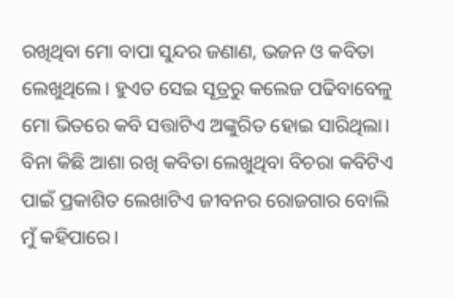ରଖିଥିବା ମୋ ବାପା ସୁନ୍ଦର ଜଣାଣ, ଭଜନ ଓ କବିତା ଲେଖୁଥିଲେ। ହୁଏତ ସେଇ ସୂତ୍ରରୁ କଲେଜ ପଢିବାବେଳୁ ମୋ ଭିତରେ କବି ସତ୍ତାଟିଏ ଅଙ୍କୁରିତ ହୋଇ ସାରିଥିଲା। ବିନା କିଛି ଆଶା ରଖି କବିତା ଲେଖୁଥିବା ବିଚରା କବିଟିଏ ପାଇଁ ପ୍ରକାଶିତ ଲେଖାଟିଏ ଜୀବନର ରୋଜଗାର ବୋଲି ମୁଁ କହିପାରେ।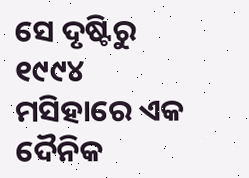ସେ ଦୃଷ୍ଟିରୁ ୧୯୯୪ ମସିହାରେ ଏକ ଦୈନିକ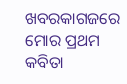ଖବରକାଗଜରେ ମୋର ପ୍ରଥମ କବିତା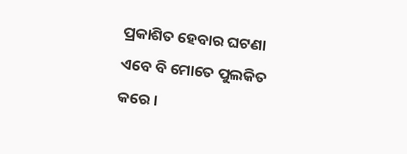ପ୍ରକାଶିତ ହେବାର ଘଟଣା ଏବେ ବି ମୋତେ ପୁଲକିତ କରେ ।